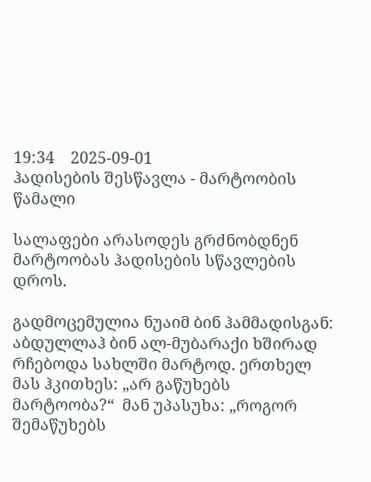19:34    2025-09-01
ჰადისების შესწავლა - მარტოობის წამალი

სალაფები არასოდეს გრძნობდნენ მარტოობას ჰადისების სწავლების დროს.

გადმოცემულია ნუაიმ ბინ ჰამმადისგან: აბდულლაჰ ბინ ალ-მუბარაქი ხშირად რჩებოდა სახლში მარტოდ. ერთხელ მას ჰკითხეს: „არ გაწუხებს მარტოობა?“  მან უპასუხა: „როგორ შემაწუხებს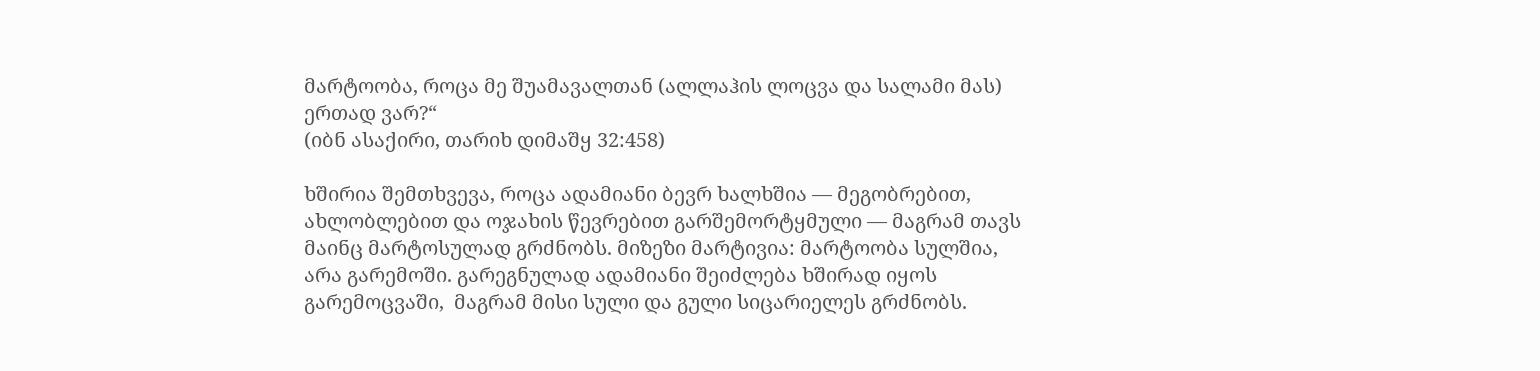მარტოობა, როცა მე შუამავალთან (ალლაჰის ლოცვა და სალამი მას) ერთად ვარ?“
(იბნ ასაქირი, თარიხ დიმაშყ 32:458)

ხშირია შემთხვევა, როცა ადამიანი ბევრ ხალხშია — მეგობრებით, ახლობლებით და ოჯახის წევრებით გარშემორტყმული — მაგრამ თავს მაინც მარტოსულად გრძნობს. მიზეზი მარტივია: მარტოობა სულშია, არა გარემოში. გარეგნულად ადამიანი შეიძლება ხშირად იყოს გარემოცვაში,  მაგრამ მისი სული და გული სიცარიელეს გრძნობს.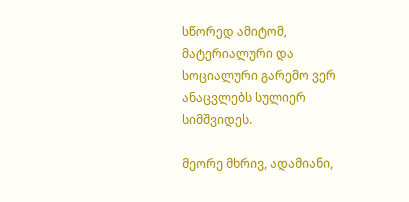სწორედ ამიტომ, მატერიალური და სოციალური გარემო ვერ ანაცვლებს სულიერ სიმშვიდეს.

მეორე მხრივ, ადამიანი,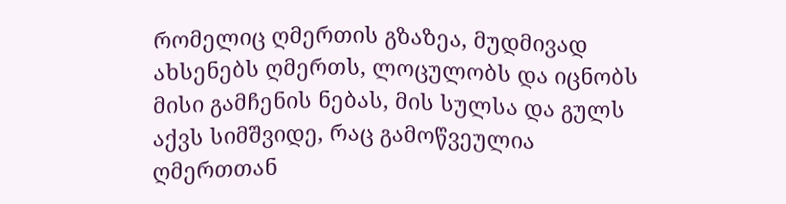რომელიც ღმერთის გზაზეა, მუდმივად ახსენებს ღმერთს, ლოცულობს და იცნობს მისი გამჩენის ნებას, მის სულსა და გულს აქვს სიმშვიდე, რაც გამოწვეულია ღმერთთან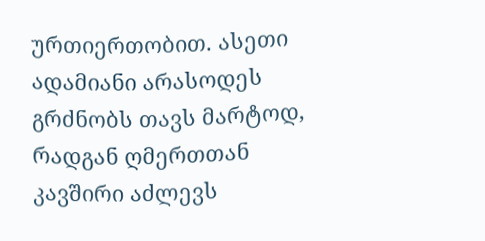ურთიერთობით. ასეთი ადამიანი არასოდეს გრძნობს თავს მარტოდ, რადგან ღმერთთან კავშირი აძლევს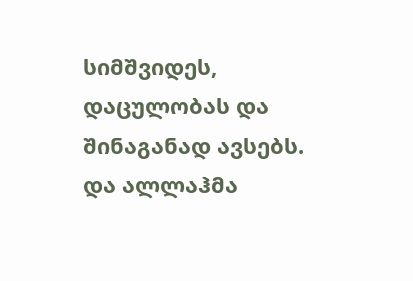სიმშვიდეს, დაცულობას და შინაგანად ავსებს. და ალლაჰმა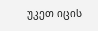უკეთ იცის